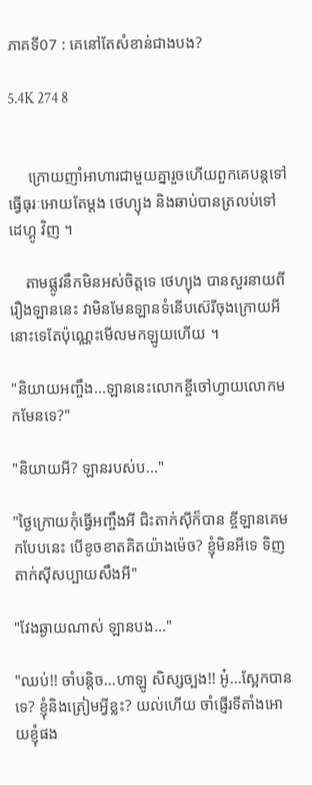ភាគទី07 : គេនៅតែសំខាន់ជាងបង?

5.4K 274 8


     ក្រោយញាំអាហារជាមួយគ្នារួចហើយពួកគេបន្តទៅធ្វើធុរៈអោយតែម្តង ថេហ្យុង និងឆាប់បានត្រលប់ទៅដេហ្គូ វិញ ។

    តាមផ្លូវនឹកមិនអស់ចិត្តទេ ថេហ្យុង បានសួរនាយពីរឿងឡាននេះ វាមិនមែនឡានទំនើបស៊េរីចុងក្រោយអីនោះទេតែប៉ុណ្ណេះមើលមកឡូយហើយ ។

"និយាយអញ្ចឹង...ឡាននេះលោកខ្ចីចៅហ្វាយលោកមកមែនទេ?"

"និយាយអី? ឡានរបស់ប..."

"ថ្ងៃក្រោយកុំធ្វើអញ្ចឹងអី ជិះតាក់សុីក៏បាន ខ្ចីឡានគេមកបែបនេះ បើខូចខាតគិតយ៉ាងម៉េច? ខ្ញុំមិនអីទេ ទិញតាក់សុីសប្បាយសឹងអី"

"វែងឆ្ងាយណាស់ ឡានបង..."

"ឈប់!! ចាំបន្តិច...ហាឡូ សិស្សច្បង!! អូ៎...ស្អែកបានទេ? ខ្ញុំនិងត្រៀមអ្វីខ្លះ? យល់ហើយ ចាំផ្ញើរទីតាំងអោយខ្ញុំផង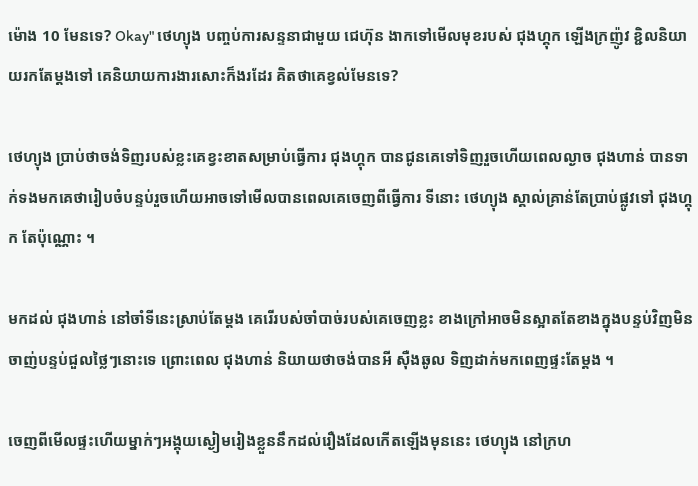ម៉ោង 10 មែនទេ? Okay" ថេហ្យុង បញ្ចប់ការសន្ទនាជាមួយ ជេហ៊ុន ងាកទៅមើលមុខរបស់ ជុងហ្គុក ឡើងក្រញ៉ូវ ខ្ជិលនិយាយរកតែម្តងទៅ គេនិយាយការងារសោះក៏ងរដែរ គិតថាគេខ្វល់មែនទេ?

ថេហ្យុង ប្រាប់ថាចង់ទិញរបស់ខ្លះគេខ្វះខាតសម្រាប់ធ្វើការ ជុងហ្គុក បានជូនគេទៅទិញរួចហើយពេលល្ងាច ជុងហាន់ បានទាក់ទងមកគេថារៀបចំបន្ទប់រួចហើយអាចទៅមើលបានពេលគេចេញពីធ្វើការ ទីនោះ ថេហ្យុង ស្គាល់គ្រាន់តែប្រាប់ផ្លូវទៅ ជុងហ្គុក តែប៉ុណ្ណោះ ។

មកដល់ ជុងហាន់ នៅចាំទីនេះស្រាប់តែម្តង គេរើរបស់ចាំបាច់របស់គេចេញខ្លះ ខាងក្រៅអាចមិនស្អាតតែខាងក្នុងបន្ទប់វិញមិនចាញ់បន្ទប់ជួលថ្លៃៗនោះទេ ព្រោះពេល ជុងហាន់ និយាយថាចង់បានអី សុឺងឆូល ទិញដាក់មកពេញផ្ទះតែម្តង ។

ចេញពីមើលផ្ទះហើយម្នាក់ៗអង្គុយស្ងៀមរៀងខ្លួននឹកដល់រឿងដែលកើតឡើងមុននេះ ថេហ្យុង នៅក្រហ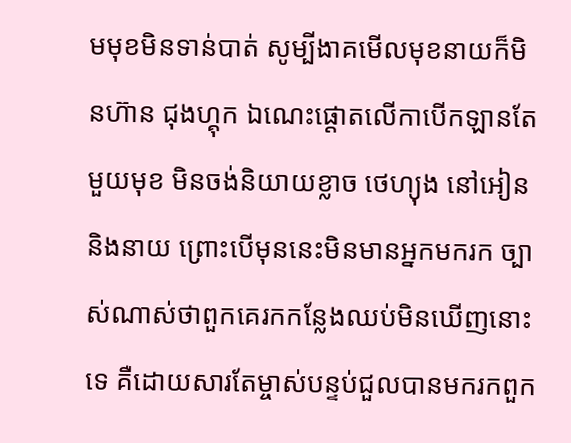មមុខមិនទាន់បាត់ សូម្បីងាគមើលមុខនាយក៏មិនហ៊ាន ជុងហ្គុក ឯណេះផ្តោតលើកាបើកឡានតែមួយមុខ មិនចង់និយាយខ្លាច ថេហ្យុង នៅអៀននិងនាយ ព្រោះបើមុននេះមិនមានអ្នកមករក ច្បាស់ណាស់ថាពួកគេរកកន្លែងឈប់មិនឃើញនោះទេ គឺដោយសារតែម្ចាស់បន្ទប់ជួលបានមករកពួក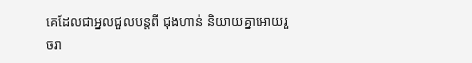គេដែលជាអ្នលជួលបន្តពី ជុងហាន់ និយាយគ្នាអោយរួចរា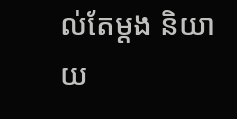ល់តែម្តង និយាយ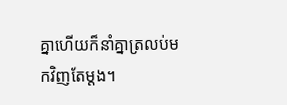គ្នាហើយក៏នាំគ្នាត្រលប់មកវិញតែម្តង។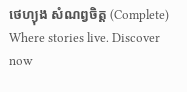ថេហ្យុង សំណព្វចិត្ត (Complete) Where stories live. Discover now